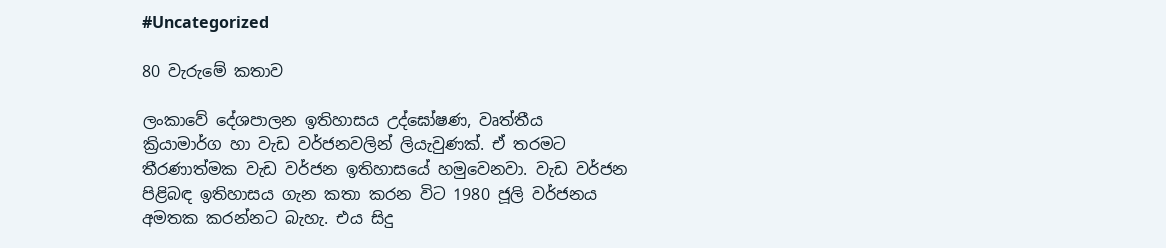#Uncategorized

80 වැරුමේ කතාව

ලංකාවේ දේශපාලන ඉතිහාසය උද්ඝෝෂණ, වෘත්තීය ක්‍රියාමාර්ග හා වැඩ වර්ජනවලින් ලියැවුණක්. ඒ තරමට තීරණාත්මක වැඩ වර්ජන ඉතිහාසයේ හමුවෙනවා. වැඩ වර්ජන පිළිබඳ ඉතිහාසය ගැන කතා කරන විට 1980 ජූලි වර්ජනය අමතක කරන්නට බැහැ. එය සිදු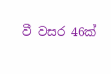වී වසර 46ක්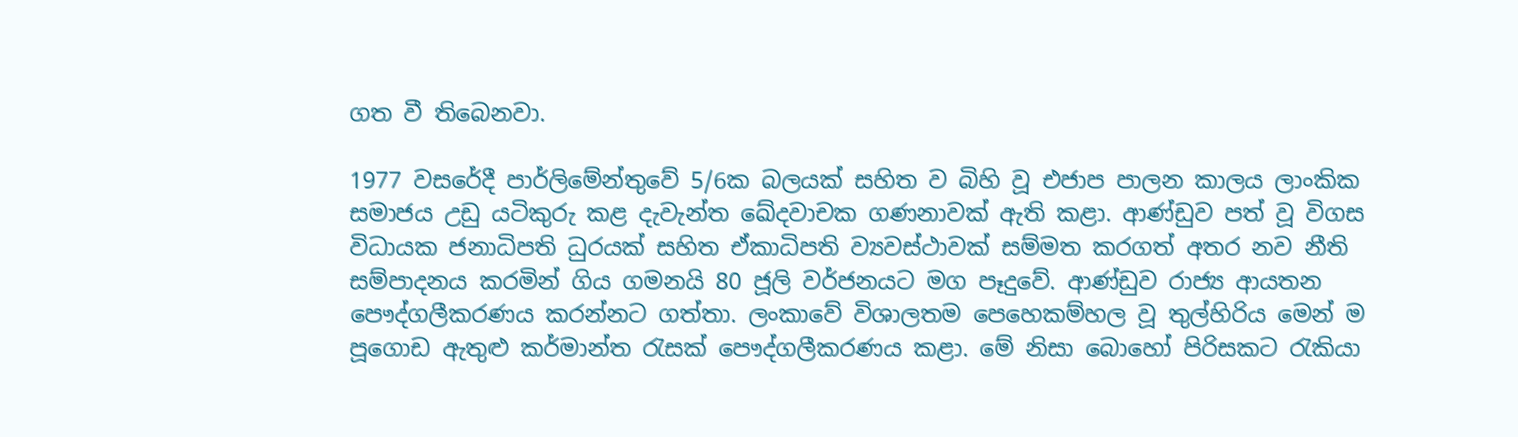ගත වී තිබෙනවා.

1977 වසරේදී පාර්ලිමේන්තුවේ 5/6ක බලයක් සහිත ව බිහි වූ එජාප පාලන කාලය ලාංකික සමාජය උඩු යටිකුරු කළ දැවැන්ත ඛේදවාචක ගණනාවක් ඇති කළා. ආණ්ඩුව පත් වූ විගස විධායක ජනාධිපති ධුරයක් සහිත ඒකාධිපති ව්‍යවස්ථාවක් සම්මත කරගත් අතර නව නීති සම්පාදනය කරමින් ගිය ගමනයි 80 ජූලි වර්ජනයට මග පෑදුවේ. ආණ්ඩුව රාජ්‍ය ආයතන පෞද්ගලීකරණය කරන්නට ගත්තා. ලංකාවේ විශාලතම පෙහෙකම්හල වූ තුල්හිරිය මෙන් ම පූගොඩ ඇතුළු කර්මාන්ත රැසක් පෞද්ගලීකරණය කළා. මේ නිසා බොහෝ පිරිසකට රැකියා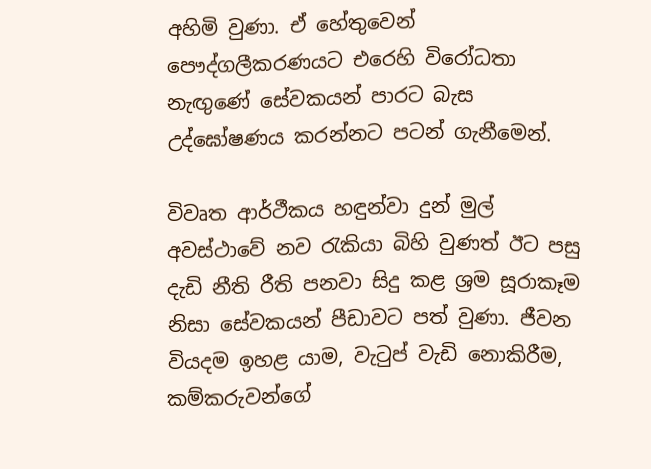අහිමි වුණා. ඒ හේතුවෙන් පෞද්ගලීකරණයට එරෙහි විරෝධතා නැඟුණේ සේවකයන් පාරට බැස උද්ඝෝෂණය කරන්නට පටන් ගැනීමෙන්.

විවෘත ආර්ථීකය හඳුන්වා දුන් මුල් අවස්ථාවේ නව රැකියා බිහි වුණත් ඊට පසු දැඩි නීති රීති පනවා සිදු කළ ශ්‍රම සූරාකෑම නිසා සේවකයන් පීඩාවට පත් වුණා. ජීවන වියදම ඉහළ යාම, වැටුප් වැඩි නොකිරීම, කම්කරුවන්ගේ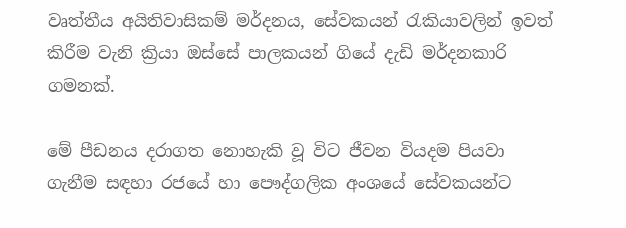වෘත්තීය අයිතිවාසිකම් මර්දනය, සේවකයන් රැකියාවලින් ඉවත් කිරීම වැනි ක්‍රියා ඔස්සේ පාලකයන් ගියේ දැඩි මර්දනකාරි ගමනක්.

මේ පීඩනය දරාගත නොහැකි වූ විට ජීවන වියදම පියවා ගැනීම සඳහා රජයේ හා පෞද්ගලික අංශයේ සේවකයන්ට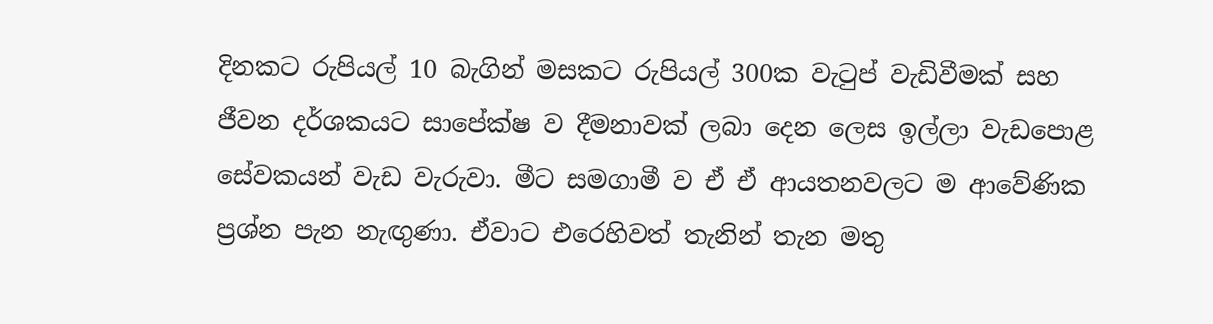දිනකට රුපියල් 10 බැගින් මසකට රුපියල් 300ක වැටුප් වැඩිවීමක් සහ ජීවන දර්ශකයට සාපේක්ෂ ව දීමනාවක් ලබා දෙන ලෙස ඉල්ලා වැඩපොළ සේවකයන් වැඩ වැරුවා. මීට සමගාමී ව ඒ ඒ ආයතනවලට ම ආවේණික ප්‍රශ්න පැන නැඟුණා. ඒවාට එරෙහිවත් තැනින් තැන මතු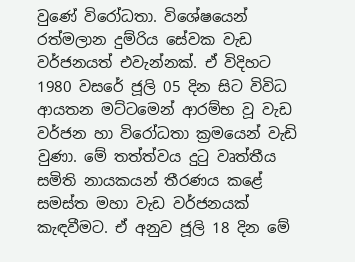වුණේ විරෝධතා. විශේෂයෙන් රත්මලාන දුම්රිය සේවක වැඩ වර්ජනයත් එවැන්නක්. ඒ විදිහට 1980 වසරේ ජූලි 05 දින සිට විවිධ ආයතන මට්ටමෙන් ආරම්භ වූ වැඩ වර්ජන හා විරෝධතා ක්‍රමයෙන් වැඩි වුණා. මේ තත්ත්වය දුටු වෘත්තීය සමිති නායකයන් තීරණය කළේ සමස්ත මහා වැඩ වර්ජනයක් කැඳවීමට. ඒ අනුව ජූලි 18 දින මේ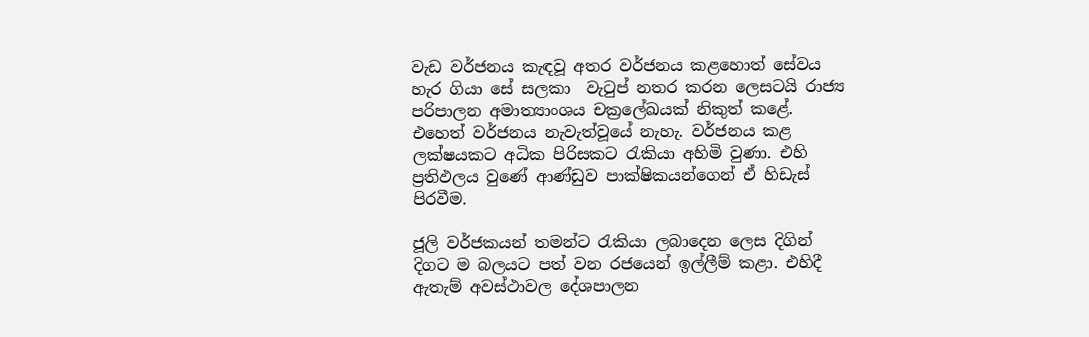වැඩ වර්ජනය කැඳවූ අතර වර්ජනය කළහොත් සේවය හැර ගියා සේ සලකා  වැටුප් නතර කරන ලෙසටයි රාජ්‍ය පරිපාලන අමාත්‍යාංශය චක්‍රලේඛයක් නිකුත් කළේ. එහෙත් වර්ජනය නැවැත්වූයේ නැහැ. වර්ජනය කළ ලක්ෂයකට අධික පිරිසකට රැකියා අහිමි වුණා. එහි ප්‍රතිඵලය වුණේ ආණ්ඩුව පාක්ෂිකයන්ගෙන් ඒ හිඩැස් පිරවීම.

ජූලි වර්ජකයන් තමන්ට රැකියා ලබාදෙන ලෙස දිගින් දිගට ම බලයට පත් වන රජයෙන් ඉල්ලීම් කළා. එහිදී ඇතැම් අවස්ථාවල දේශපාලන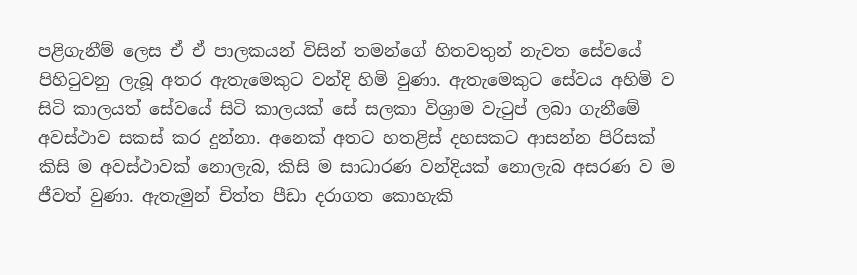පළිගැනීම් ලෙස ඒ ඒ පාලකයන් විසින් තමන්ගේ හිතවතුන් නැවත සේවයේ පිහිටුවනු ලැබූ අතර ඇතැමෙකුට වන්දි හිමි වුණා. ඇතැමෙකුට සේවය අහිමි ව සිටි කාලයත් සේවයේ සිටි කාලයක් සේ සලකා විශ්‍රාම වැටුප් ලබා ගැනීමේ අවස්ථාව සකස් කර දුන්නා. අනෙක් අතට හතළිස් දහසකට ආසන්න පිරිසක් කිසි ම අවස්ථාවක් නොලැබ, කිසි ම සාධාරණ වන්දියක් නොලැබ අසරණ ව ම ජීවත් වුණා. ඇතැමුන් චිත්ත පීඩා දරාගත කොහැකි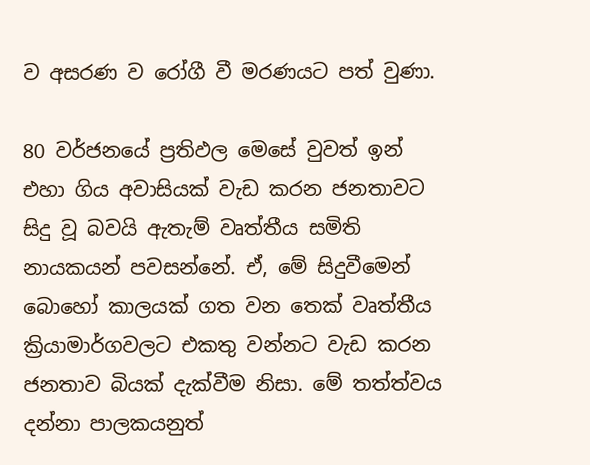ව අසරණ ව රෝගී වී මරණයට පත් වුණා.

80 වර්ජනයේ ප්‍රතිඵල මෙසේ වුවත් ඉන් එහා ගිය අවාසියක් වැඩ කරන ජනතාවට සිදු වූ බවයි ඇතැම් වෘත්තීය සමිති නායකයන් පවසන්නේ. ඒ, මේ සිදුවීමෙන් බොහෝ කාලයක් ගත වන තෙක් වෘත්තීය ක්‍රියාමාර්ගවලට එකතු වන්නට වැඩ කරන ජනතාව බියක් දැක්වීම නිසා. මේ තත්ත්වය දන්නා පාලකයනුත්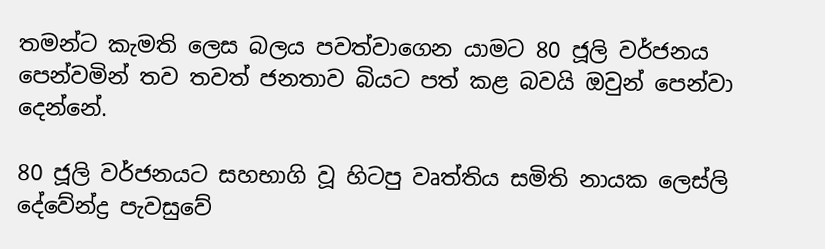තමන්ට කැමති ලෙස බලය පවත්වාගෙන යාමට 80 ජූලි වර්ජනය පෙන්වමින් තව තවත් ජනතාව බියට පත් කළ බවයි ඔවුන් පෙන්වා දෙන්නේ.

80 ජූලි වර්ජනයට සහභාගි වූ හිටපු වෘත්තිය සමිති නායක ලෙස්ලි දේවේන්ද්‍ර පැවසුවේ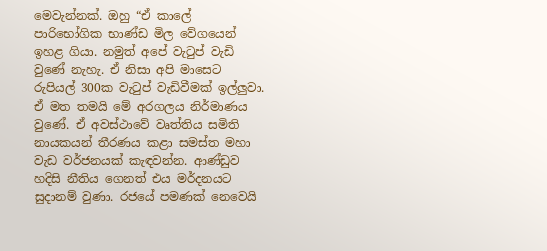මෙවැන්නක්. ඔහු “ඒ කාලේ පාරිභෝගික භාණ්ඩ මිල වේගයෙන් ඉහළ ගියා. නමුත් අපේ වැටුප් වැඩි වුණේ නැහැ. ඒ නිසා අපි මාසෙට රුපියල් 300ක වැටුප් වැඩිවීමක් ඉල්ලුවා. ඒ මත තමයි මේ අරගලය නිර්මාණය වුණේ. ඒ අවස්ථාවේ වෘත්තිය සමිති නායකයන් තීරණය කළා සමස්ත මහා වැඩ වර්ජනයක් කැඳවන්න. ආණ්ඩුව හදිසි නීතිය ගෙනත් එය මර්දනයට සුදානම් වුණා. රජයේ පමණක් නෙවෙයි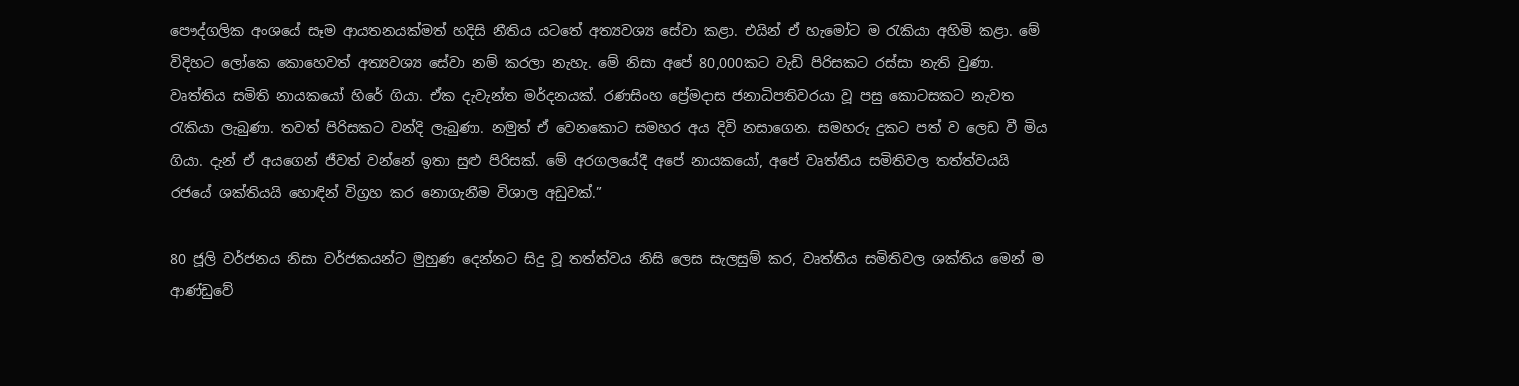පෞද්ගලික අංශයේ සෑම ආයතනයක්මත් හදිසි නීතිය යටතේ අත්‍යවශ්‍ය සේවා කළා. එයින් ඒ හැමෝට ම රැකියා අහිමි කළා. මේ විදිහට ලෝකෙ කොහෙවත් අත්‍යවශ්‍ය සේවා නම් කරලා නැහැ. මේ නිසා අපේ 80,000කට වැඩි පිරිසකට රස්සා නැති වුණා. වෘත්තිය සමිති නායකයෝ හිරේ ගියා. ඒක දැවැන්ත මර්දනයක්. රණසිංහ ප්‍රේමදාස ජනාධිපතිවරයා වූ පසු කොටසකට නැවත රැකියා ලැබුණා. තවත් පිරිසකට වන්දි ලැබුණා. නමුත් ඒ වෙනකොට සමහර අය දිවි නසාගෙන. සමහරු දුකට පත් ව ලෙඩ වී මිය ගියා. දැන් ඒ අයගෙන් ජීවත් වන්නේ ඉතා සුළු පිරිසක්. මේ අරගලයේදී අපේ නායකයෝ, අපේ වෘත්තීය සමිතිවල තත්ත්වයයි රජයේ ශක්තියයි හොඳින් විග්‍රහ කර නොගැනීම විශාල අඩුවක්.”

80 ජූලි වර්ජනය නිසා වර්ජකයන්ට මුහුණ දෙන්නට සිදු වූ තත්ත්වය නිසි ලෙස සැලසුම් කර, වෘත්තීය සමිතිවල ශක්තිය මෙන් ම ආණ්ඩුවේ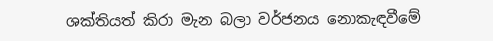ශක්තියත් කිරා මැන බලා වර්ජනය නොකැඳවීමේ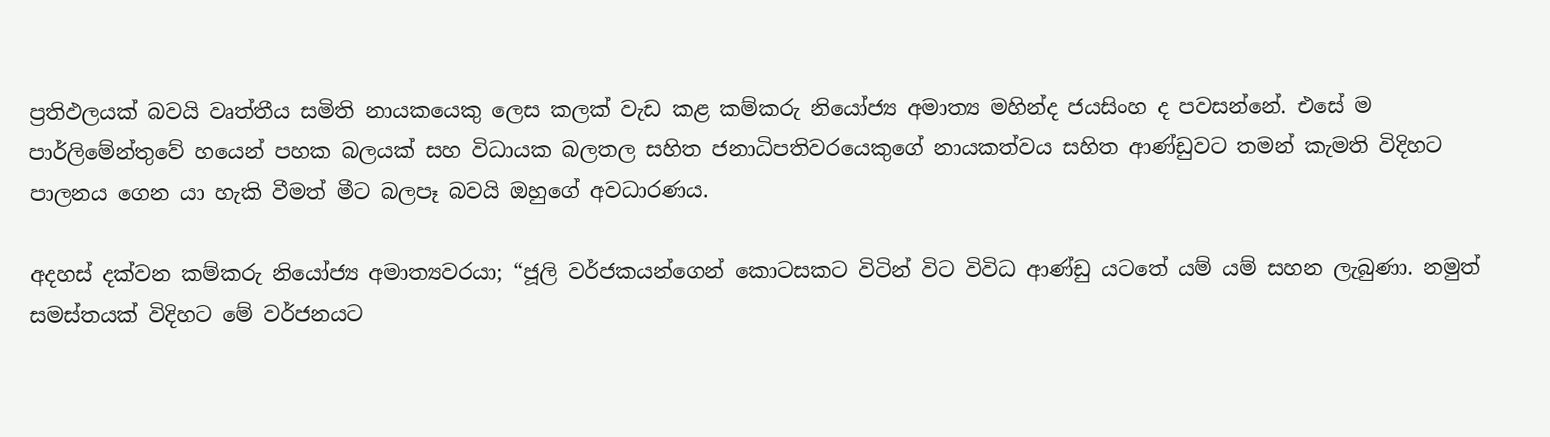ප්‍රතිඵලයක් බවයි වෘත්තීය සමිති නායකයෙකු ලෙස කලක් වැඩ කළ කම්කරු නියෝජ්‍ය අමාත්‍ය මහින්ද ජයසිංහ ද පවසන්නේ. එසේ ම පාර්ලිමේන්තුවේ හයෙන් පහක බලයක් සහ විධායක බලතල සහිත ජනාධිපතිවරයෙකුගේ නායකත්වය සහිත ආණ්ඩුවට තමන් කැමති විදිහට පාලනය ගෙන යා හැකි වීමත් මීට බලපෑ බවයි ඔහුගේ අවධාරණය.

අදහස් දක්වන කම්කරු නියෝජ්‍ය අමාත්‍යවරයා; “ජූලි වර්ජකයන්ගෙන් කොටසකට විටින් විට විවිධ ආණ්ඩු යටතේ යම් යම් සහන ලැබුණා. නමුත් සමස්තයක් විදිහට මේ වර්ජනයට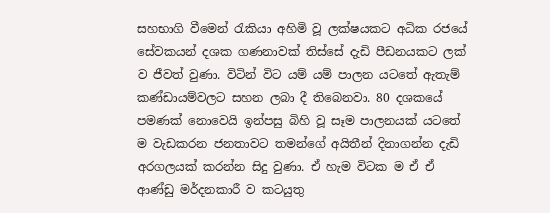සහභාගි වීමෙන් රැකියා අහිමි වූ ලක්ෂයකට අධික රජයේ සේවකයන් දශක ගණනාවක් තිස්සේ දැඩි පීඩනයකට ලක් ව ජීවත් වුණා. විටින් විට යම් යම් පාලන යටතේ ඇතැම් කණ්ඩායම්වලට සහන ලබා දී තිබෙනවා. 80 දශකයේ පමණක් නොවෙයි ඉන්පසු බිහි වූ සෑම පාලනයක් යටතේ ම වැඩකරන ජනතාවට තමන්ගේ අයිතීන් දිනාගන්න දැඩි අරගලයක් කරන්න සිදු වුණා. ඒ හැම විටක ම ඒ ඒ ආණ්ඩු මර්දනකාරී ව කටයුතු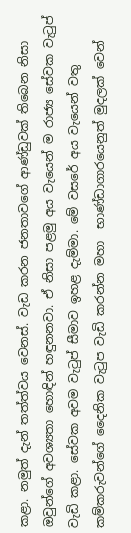කළා. නමුත් දැන් තත්ත්වය වෙනස්. වැඩ කරන ජනතාවගේ ආණ්ඩුවක් තිබෙන නිසා ඔවුන්ගේ අවශ්‍යතා හොඳින් හඳුනනවා. ඒ නිසා පළමු අය වැයෙන් ම රාජ්‍ය සේවක වැටුප් වැඩි කළා. සේවක අවම වැටුප් සීමාව ඉහළ දැම්මා. මේ වසරේ අය වැයෙන් වතු කම්කරුවන්ගේ දෛනික වැටුප වැඩි කරන්න මහා  භාණ්ඩාගාරයෙනුත් මුදලක් වෙන්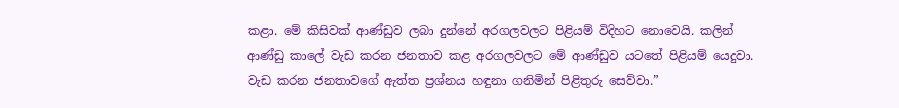කළා. මේ කිසිවක් ආණ්ඩුව ලබා දුන්නේ අරගලවලට පිළියම් විදිහට නොවෙයි. කලින් ආණ්ඩු කාලේ වැඩ කරන ජනතාව කළ අරගලවලට මේ ආණ්ඩුව යටතේ පිළියම් යෙදුවා. වැඩ කරන ජනතාවගේ ඇත්ත ප්‍රශ්නය හඳුනා ගනිමින් පිළිතුරු සෙව්වා.”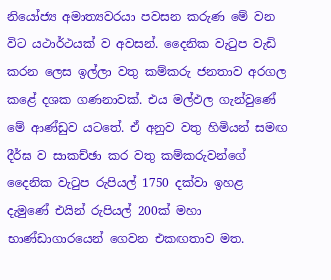නියෝජ්‍ය අමාත්‍යවරයා පවසන කරුණ මේ වන විට යථාර්ථයක් ව අවසන්. දෛනික වැටුප වැඩි කරන ලෙස ඉල්ලා වතු කම්කරු ජනතාව අරගල කළේ දශක ගණනාවක්. එය මල්ඵල ගැන්වුණේ මේ ආණ්ඩුව යටතේ. ඒ අනුව වතු හිමියන් සමඟ දීර්ඝ ව සාකච්ඡා කර වතු කම්කරුවන්ගේ දෛනික වැටුප රුපියල් 1750 දක්වා ඉහළ දැමුණේ එයින් රුපියල් 200ක් මහා භාණ්ඩාගාරයෙන් ගෙවන එකඟතාව මත.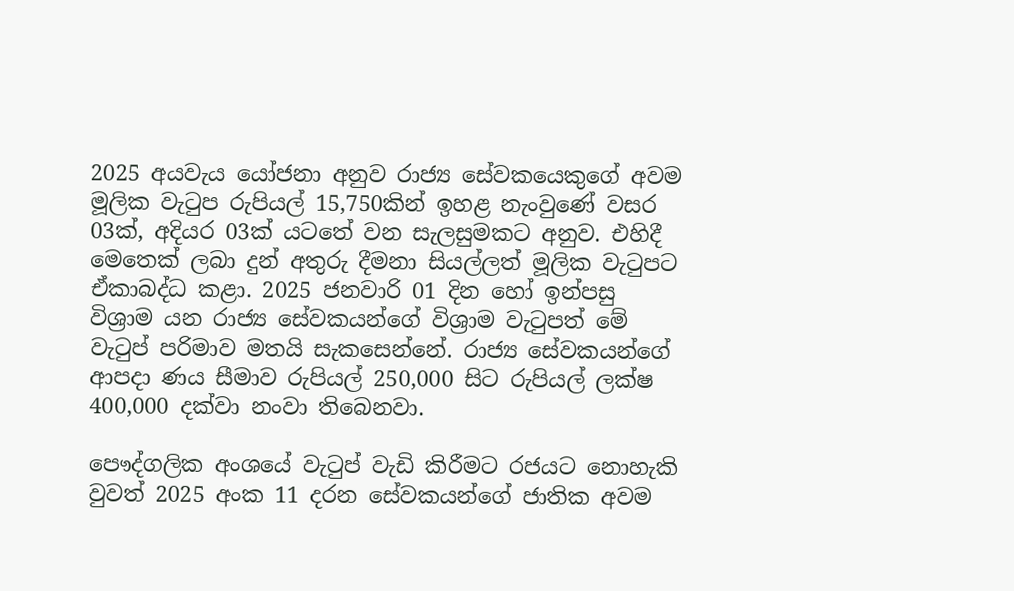2025 අයවැය යෝජනා අනුව රාජ්‍ය සේවකයෙකුගේ අවම මූලික වැටුප රුපියල් 15,750කින් ඉහළ නැංවුණේ වසර 03ක්, අදියර 03ක් යටතේ වන සැලසුමකට අනුව. එහිදී මෙතෙක් ලබා දුන් අතුරු දීමනා සියල්ලත් මූලික වැටුපට ඒකාබද්ධ කළා. 2025 ජනවාරි 01 දින හෝ ඉන්පසු විශ්‍රාම යන රාජ්‍ය සේවකයන්ගේ විශ්‍රාම වැටුපත් මේ වැටුප් පරිමාව මතයි සැකසෙන්නේ. රාජ්‍ය සේවකයන්ගේ ආපදා ණය සීමාව රුපියල් 250,000 සිට රුපියල් ලක්ෂ 400,000 දක්වා නංවා තිබෙනවා.

පෞද්ගලික අංශයේ වැටුප් වැඩි කිරීමට රජයට නොහැකි වුවත් 2025 අංක 11 දරන සේවකයන්ගේ ජාතික අවම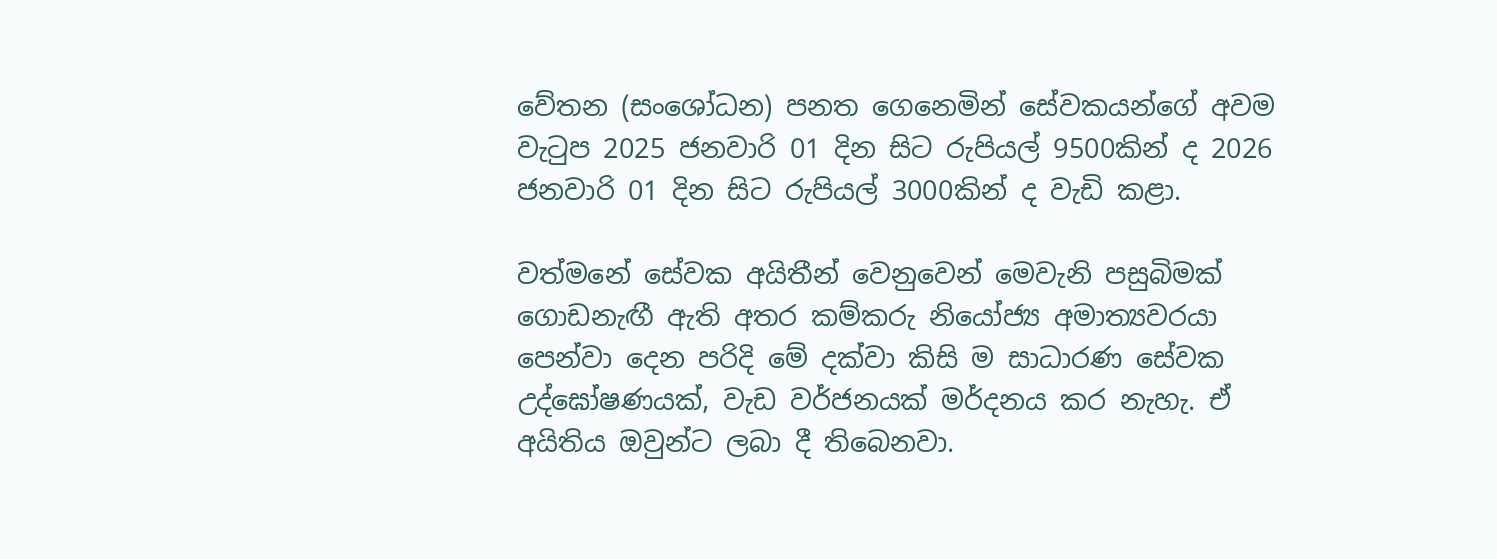වේතන (සංශෝධන) පනත ගෙනෙමින් සේවකයන්ගේ අවම වැටුප 2025 ජනවාරි 01 දින සිට රුපියල් 9500කින් ද 2026 ජනවාරි 01 දින සිට රුපියල් 3000කින් ද වැඩි කළා.

වත්මනේ සේවක අයිතීන් වෙනුවෙන් මෙවැනි පසුබිමක් ගොඩනැඟී ඇති අතර කම්කරු නියෝජ්‍ය අමාත්‍යවරයා පෙන්වා දෙන පරිදි මේ දක්වා කිසි ම සාධාරණ සේවක උද්ඝෝෂණයක්, වැඩ වර්ජනයක් මර්දනය කර නැහැ. ඒ අයිතිය ඔවුන්ට ලබා දී තිබෙනවා.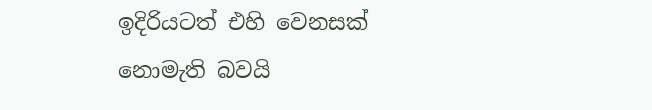ඉදිරියටත් එහි වෙනසක් නොමැති බවයි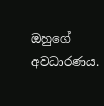ඔහුගේ අවධාරණය.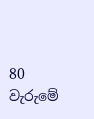80 වැරුමේ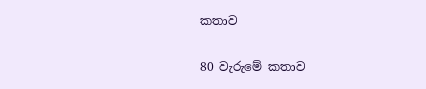කතාව

80 වැරුමේ කතාව